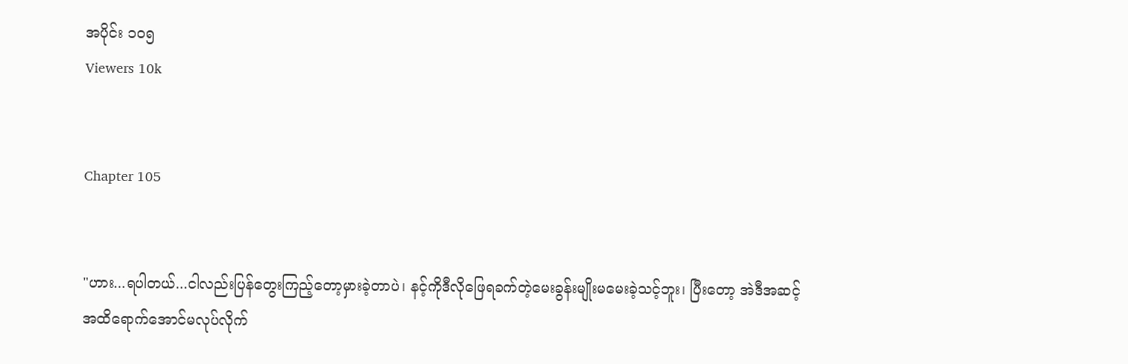အပိုင်း ၁၀၅
Viewers 10k


Chapter 105


"ဟား...ရပါတယ်...ငါလည်းပြန်တွေးကြည့်တော့မှားခဲ့တာပဲ၊ နင့်ကိုဒီလိုဖြေရခက်တဲ့မေးခွန်းမျိုးမမေးခဲ့သင့်ဘူး၊ ပြီးတော့ အဲဒီအဆင့်အထိရောက်အောင်မလုပ်လိုက်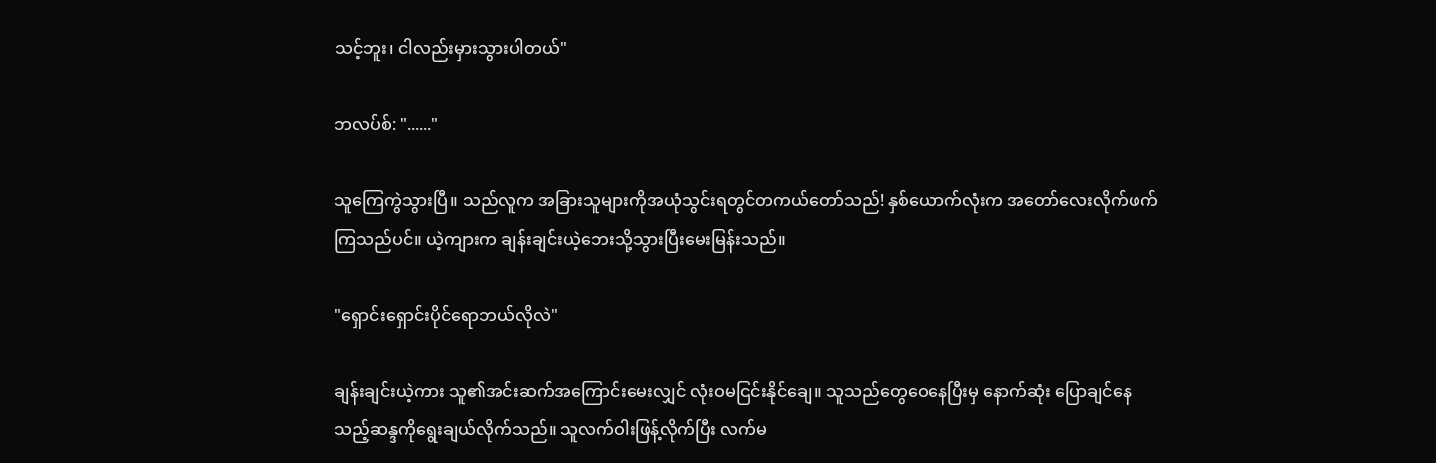သင့်ဘူး၊ ငါလည်းမှားသွားပါတယ်"

ဘလပ်စ်: "......"

သူကြေကွဲသွားပြီ။ သည်လူက အခြားသူများကိုအယုံသွင်းရတွင်တကယ်တော်သည်! နှစ်ယောက်လုံးက အတော်လေးလိုက်ဖက်ကြသည်ပင်။ ယဲ့ကျားက ချန်းချင်းယဲ့ဘေးသို့သွားပြီးမေးမြန်းသည်။

"ရှောင်းရှောင်းပိုင်ရောဘယ်လိုလဲ"

ချန်းချင်းယဲ့ကား သူ၏အင်းဆက်အကြောင်းမေးလျှင် လုံးဝမငြင်းနိုင်ချေ။ သူသည်တွေဝေနေပြီးမှ နောက်ဆုံး ပြောချင်နေသည့်ဆန္ဒကိုရွေးချယ်လိုက်သည်။ သူလက်ဝါးဖြန့်လိုက်ပြီး လက်မ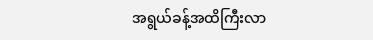အရွယ်ခန့်အထိကြီးလာ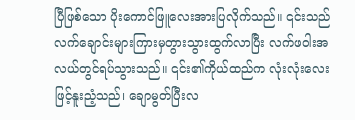ပြီဖြစ်သော ပိုးကောင်ဖြူလေးအားပြလိုက်သည်။ ၎င်းသည်လက်ချောင်းများကြားမှတွားသွားထွက်လာပြီး လက်ဖဝါးအလယ်တွင်ရပ်သွားသည်။ ၎င်း၏ကိုယ်ထည်က လုံးလုံးလေးဖြင့်နူးညံ့သည်၊ ချောမွတ်ပြီးလ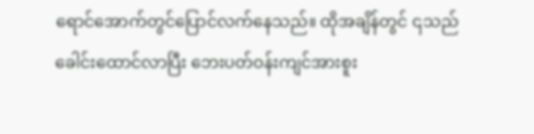ရောင်အောက်တွင်ပြောင်လက်နေသည်။ ထိုအချိန်တွင် ၎သည်ခေါင်းထောင်လာပြီး ဘေးပတ်ဝန်းကျင်အားစူး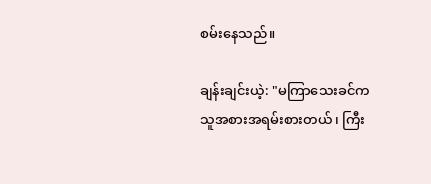စမ်းနေသည်။

ချန်းချင်းယဲ့: "မကြာသေးခင်က သူအစားအရမ်းစားတယ်၊ ကြီး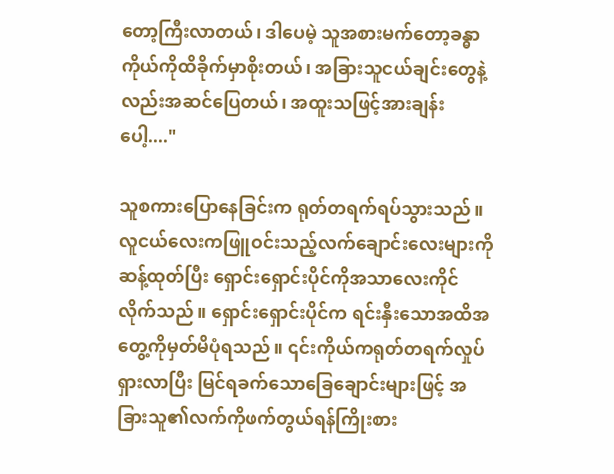တော့ကြီးလာတယ်၊ ဒါပေမဲ့ သူအစားမက်တော့ခန္ဓာကိုယ်ကိုထိခိုက်မှာစိုးတယ်၊ အခြားသူငယ်ချင်းတွေနဲ့လည်းအဆင်ပြေတယ်၊ အထူးသဖြင့်အားချန်းပေါ့...."

သူစကားပြောနေခြင်းက ရုတ်တရက်ရပ်သွားသည်။ လူငယ်လေးကဖြူဝင်းသည့်လက်ချောင်းလေးများကိုဆန့်ထုတ်ပြီး ရှောင်းရှောင်းပိုင်ကိုအသာလေးကိုင်လိုက်သည်။ ရှောင်းရှောင်းပိုင်က ရင်းနှီးသောအထိအတွေ့ကိုမှတ်မိပုံရသည်။ ၎င်းကိုယ်ကရုတ်တရက်လှုပ်ရှားလာပြီး မြင်ရခက်သောခြေချောင်းများဖြင့် အခြားသူ၏လက်ကိုဖက်တွယ်ရန်ကြိုးစား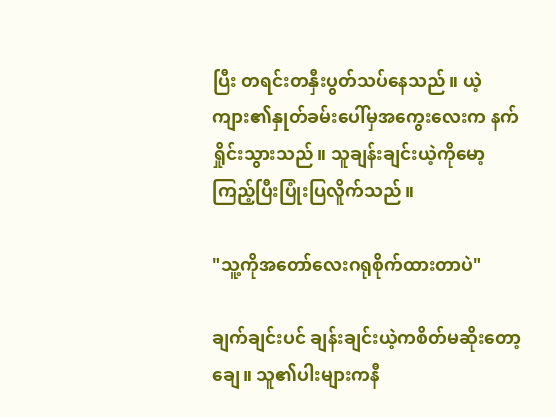ပြီး တရင်းတနှီးပွတ်သပ်နေသည်။ ယဲ့ကျား၏နှုတ်ခမ်းပေါ်မှအကွေးလေးက နက်ရှိုင်းသွားသည်။ သူချန်းချင်းယဲ့ကိုမော့ကြည့်ပြီးပြုံးပြလိူက်သည်။

"သူ့ကိုအတော်လေးဂရုစိုက်ထားတာပဲ"

ချက်ချင်းပင် ချန်းချင်းယဲ့ကစိတ်မဆိုးတော့ချေ။ သူ၏ပါးများကနီ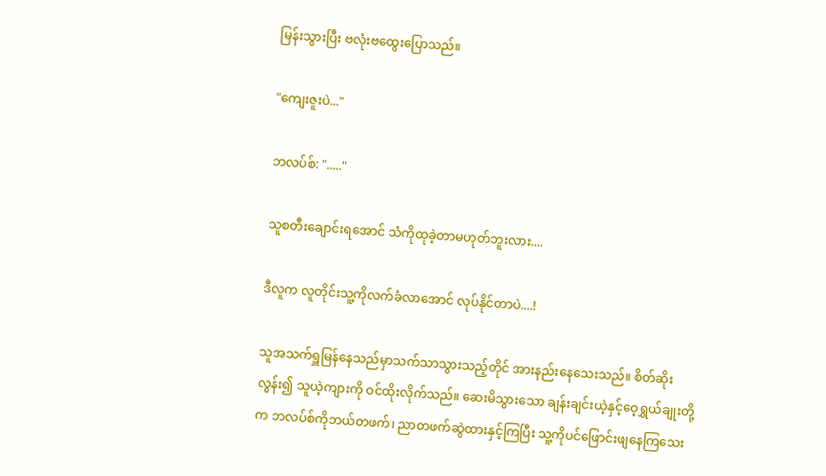မြန်းသွားပြီး ဗလုံးဗထွေးပြောသည်။

"ကျေးဇူးပဲ..."

ဘလပ်စ်: "....."

သူစတီးချောင်းရအောင် သံကိုထုခဲ့တာမဟုတ်ဘူးလား....

ဒီလူက လူတိုင်းသူ့ကိုလက်ခံလာအောင် လုပ်နိုင်တာပဲ....!

သူအသက်ရှူမြန်နေသည်မှာသက်သာသွားသည့်တိုင် အားနည်းနေသေးသည်။ စိတ်ဆိုးလွန်း၍ သူယဲ့ကျားကို ဝင်ထိုးလိုက်သည်။ ဆေးမိသွားသော ချန်းချင်းယဲ့နှင့်ဝေ့ရွှယ်ချုးတို့က ဘလပ်စ်ကိုဘယ်တဖက်၊ ညာတဖက်ဆွဲထားနှင့်ကြပြီး သူ့ကိုပင်ဖြောင်းဖျနေကြသေး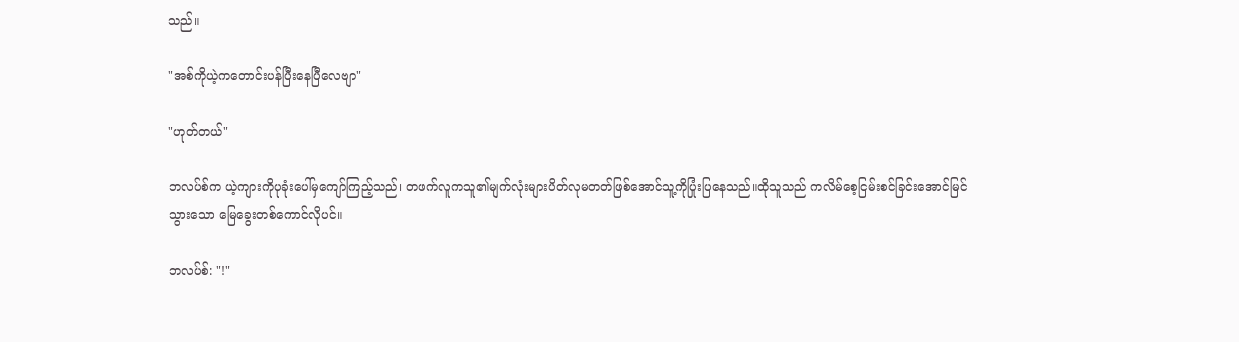သည်။

"အစ်ကိုယဲ့ကတောင်းပန်ပြီးနေပြီလေဗျာ"

"ဟုတ်တယ်"

ဘလပ်စ်က ယဲ့ကျားကိုပုခုံးပေါ်မှကျော်ကြည့်သည်၊ တဖက်လူကသူ၏မျက်လုံးများပိတ်လုမတတ်ဖြစ်အောင်သူ့ကိုပြုံးပြနေသည်။ထိုသူသည် ကလိမ်စေ့ငြမ်းစင်ခြင်းအောင်မြင်သွားသော မြေခွေးတစ်ကောင်လိုပင်။

ဘလပ်စ်: "!"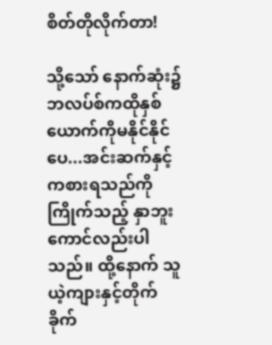စိတ်တိုလိုက်တာ!

သို့သော် နောက်ဆုံး၌ ဘလပ်စ်ကထိုနှစ်ယောက်ကိုမနိုင်နိုင်ပေ...အင်းဆက်နှင့်ကစားရသည်ကို ကြိုက်သည့် နှာဘူးကောင်လည်းပါသည်။ ထို့နောက် သူယဲ့ကျားနှင့်တိုက်ခိုက်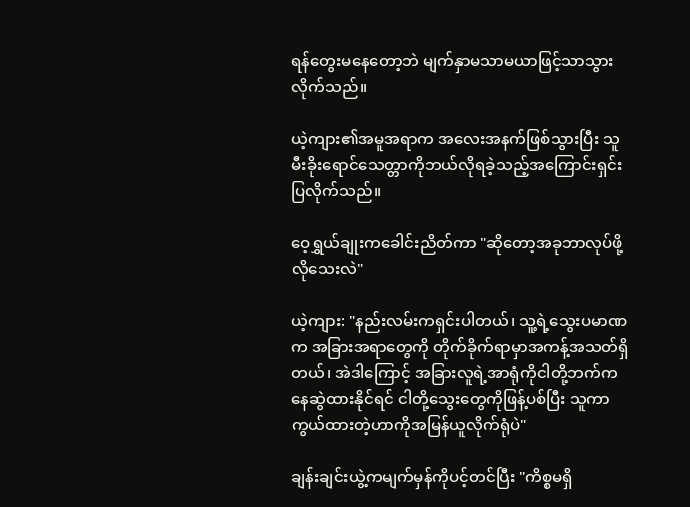ရန်တွေးမနေတော့ဘဲ မျက်နှာမသာမယာဖြင့်သာသွားလိုက်သည်။

ယဲ့ကျား၏အမူအရာက အလေးအနက်ဖြစ်သွားပြီး သူမီးခိုးရောင်သေတ္တာကိုဘယ်လိုရခဲ့သည့်အကြောင်းရှင်းပြလိုက်သည်။

ဝေ့ရွှယ်ချုးကခေါင်းညိတ်ကာ "ဆိုတော့အခုဘာလုပ်ဖို့လိုသေးလဲ"

ယဲ့ကျား: "နည်းလမ်းကရှင်းပါတယ်၊ သူ့ရဲ့သွေးပမာဏက အခြားအရာတွေကို တိုက်ခိုက်ရာမှာအကန့်အသတ်ရှိတယ်၊ အဲဒါကြောင့် အခြားလူရဲ့အာရုံကိုငါတို့ဘက်ကနေဆွဲထားနိုင်ရင် ငါတို့သွေးတွေကိုဖြန့်ပစ်ပြီး သူကာကွယ်ထားတဲ့ဟာကိုအမြန်ယူလိုက်ရုံပဲ"

ချန်းချင်းယွဲ့ကမျက်မှန်ကိုပင့်တင်ပြီး "ကိစ္စမရှိ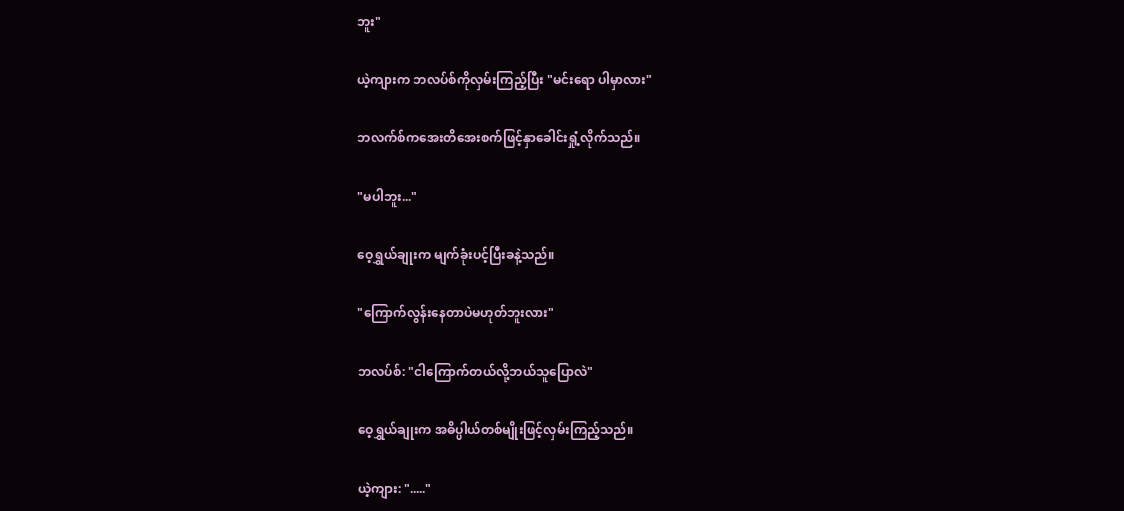ဘူး"

ယဲ့ကျားက ဘလပ်စ်ကိုလှမ်းကြည့်ပြီး "မင်းရော ပါမှာလား"

ဘလက်စ်ကအေးတိအေးစက်ဖြင့်နှာခေါင်းရှုံ့လိုက်သည်။

"မပါဘူး..."

ဝေ့ရွှယ်ချုးက မျက်ခုံးပင့်ပြီးခနဲ့သည်။

"ကြောက်လွန်းနေတာပဲမဟုတ်ဘူးလား"

ဘလပ်စ်: "ငါကြောက်တယ်လို့ဘယ်သူပြောလဲ"

ဝေ့ရွှယ်ချုးက အဓိပ္ပါယ်တစ်မျိုးဖြင့်လှမ်းကြည့်သည်။

ယဲ့ကျား: "....."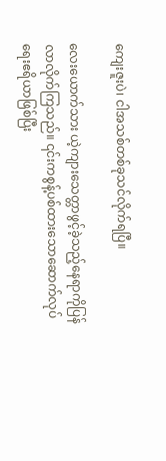ကျေးဇူးပဲ၊ ငါအသစ်တစ်ခုသင်လိုက်ရပြီ။

လေးယောက်သား ယဲ့ကျားသေတ္တာဖွင့်ခဲ့သည့်နေရာကိုပြန်လာလိုက်ကြသည်။ ၎င်းကစွန့်ပစ်ထားသောဆောက်လုပ်ရေးဧရိယာဖြစ်ပြီး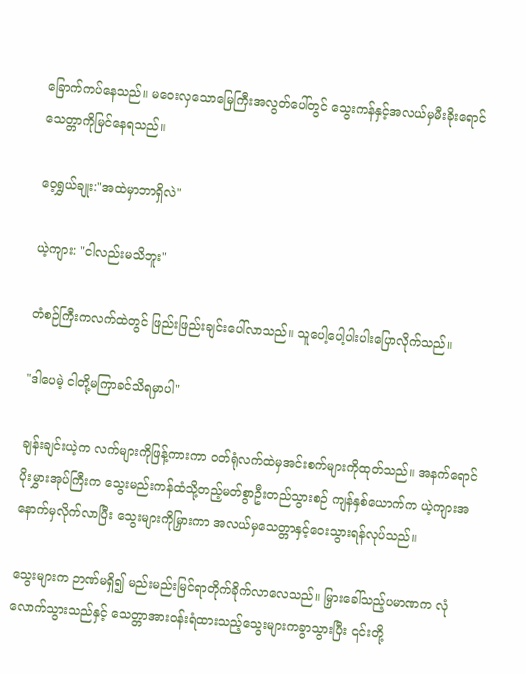ခြောက်ကပ်နေသည်။ မဝေးလှသောမြေကြီးအလွတ်ပေါ်တွင် သွေးကန်နှင့်အလယ်မှမီးခိုးရောင်သေတ္တာကိုမြင်နေရသည်။

ဝေ့ရွှယ်ချုး:"အထဲမှာဘာရှိလဲ"

ယဲ့ကျား: "ငါလည်းမသိဘူး"

တံစဉ်ကြီးကလက်ထဲတွင် ဖြည်းဖြည်းချင်းပေါ်လာသည်။ သူပေါ့ပေါ့ပါးပါးပြောလိုက်သည်။

"ဒါပေမဲ့ ငါတို့မကြာခင်သိရမှာပါ"

ချန်းချင်းယဲ့က လက်များကိုဖြန့်ကားကာ ဝတ်ရုံလက်ထဲမှအင်းစက်များကိုထုတ်သည်။ အနက်ရောင်ပိုးမွှားအုပ်ကြီးက သွေးမည်းကန်ထံသို့တည့်မတ်စွာဦးတည်သွားစဉ် ကျန်နှစ်ယောက်က ယဲ့ကျားအနောက်မှလိုက်လာပြီး သွေးများကိုမြှားကာ အလယ်မှသေတ္တာနှင့်ဝေးသွားရန်လုပ်သည်။

သွေးများက ဉာဏ်မရှိ၍ မည်းမည်းမြင်ရာတိုက်ခိုက်လာလေသည်။ မြှားခေါ်သည့်ပမာဏက လုံလောက်သွားသည်နှင့် သေတ္တာအားဝန်းရံထားသည့်သွေးများကခွာသွားပြီး ၎င်းတို့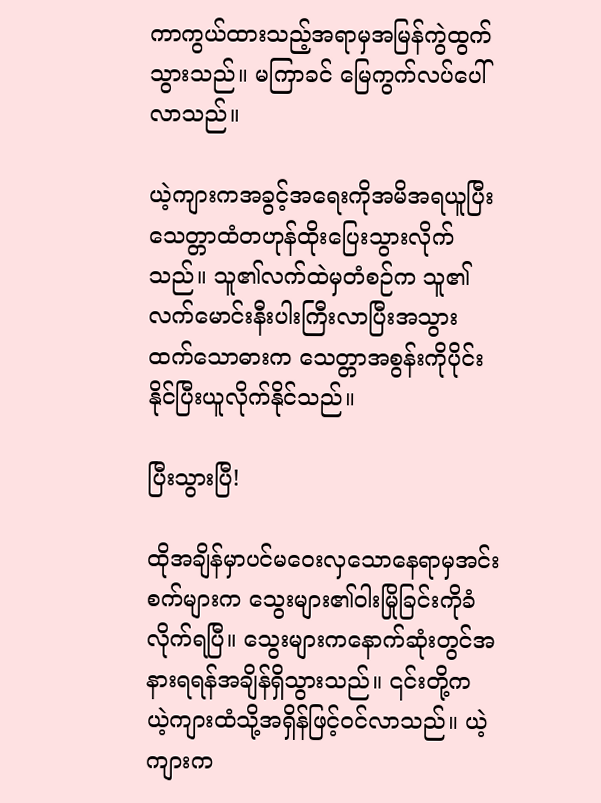ကာကွယ်ထားသည့်အရာမှအမြန်ကွဲထွက်သွားသည်။ မကြာခင် မြေကွက်လပ်ပေါ်လာသည်။

ယဲ့ကျားကအခွင့်အရေးကိုအမိအရယူပြီး သေတ္တာထံတဟုန်ထိုးပြေးသွားလိုက်သည်။ သူ၏လက်ထဲမှတံစဉ်က သူ၏လက်မောင်းနီးပါးကြီးလာပြီးအသွားထက်သောဓားက သေတ္တာအစွန်းကိုပိုင်းနိုင်ပြီးယူလိုက်နိုင်သည်။

ပြီးသွားပြီ!

ထိုအချိန်မှာပင်မဝေးလှသောနေရာမှအင်းစက်များက သွေးများ၏ဝါးမြိုခြင်းကိုခံလိုက်ရပြီ။ သွေးများကနောက်ဆုံးတွင်အနားရရန်အချိန်ရှိသွားသည်။ ၎င်းတို့က ယဲ့ကျားထံသို့အရှိန်ဖြင့်ဝင်လာသည်။ ယဲ့ကျားက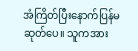အံကြိတ်ပြီးနောက်ပြန်မဆုတ်ပေ။ သူကအား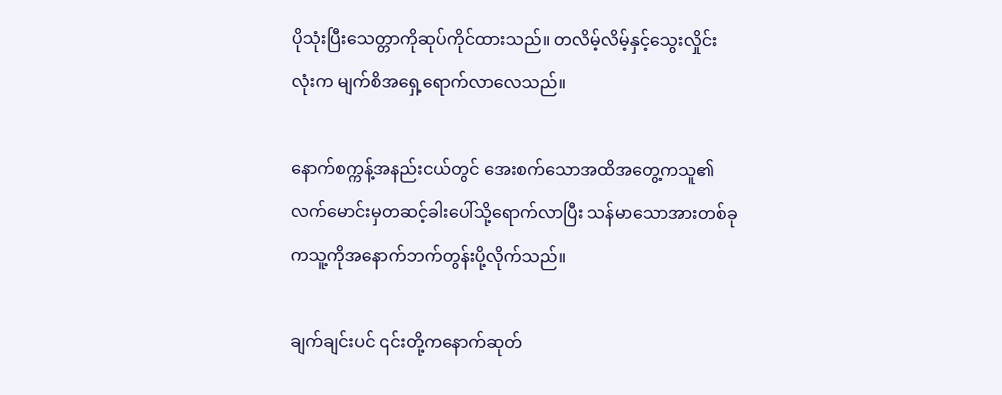ပိုသုံးပြီးသေတ္တာကိုဆုပ်ကိုင်ထားသည်။ တလိမ့်လိမ့်နှင့်သွေးလှိုင်းလုံးက မျက်စိအရှေ့ရောက်လာလေသည်။

နောက်စက္ကန့်အနည်းငယ်တွင် အေးစက်သောအထိအတွေ့ကသူ၏လက်မောင်းမှတဆင့်ခါးပေါ်သို့ရောက်လာပြီး သန်မာသောအားတစ်ခုကသူ့ကိုအနောက်ဘက်တွန်းပို့လိုက်သည်။

ချက်ချင်းပင် ၎င်းတို့ကနောက်ဆုတ်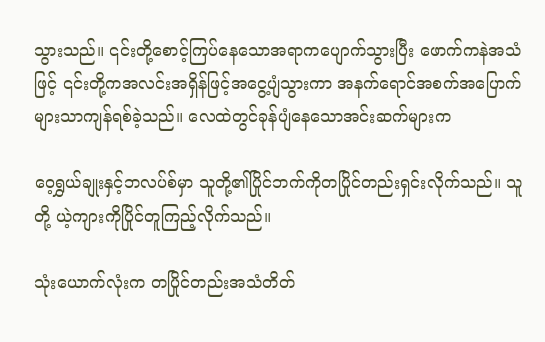သွားသည်။ ၎င်းတို့စောင့်ကြပ်နေသောအရာကပျောက်သွားပြီး ဖောက်ကနဲအသံဖြင့် ၎င်းတို့ကအလင်းအရှိန်ဖြင့်အငွေ့ပျံသွားကာ အနက်ရောင်အစက်အပြောက်များသာကျန်ရစ်ခဲ့သည်။ လေထဲတွင်ခုန်ပျံနေသောအင်းဆက်များက

ဝေ့ရွှယ်ချုးနှင့်ဘလပ်စ်မှာ သူတို့၏ပြိုင်ဘက်ကိုတပြိုင်တည်းရှင်းလိုက်သည်။ သူတို့ ယဲ့ကျားကိုပြိုင်တူကြည့်လိုက်သည်။

သုံးယောက်လုံးက တပြိုင်တည်းအသံတိတ်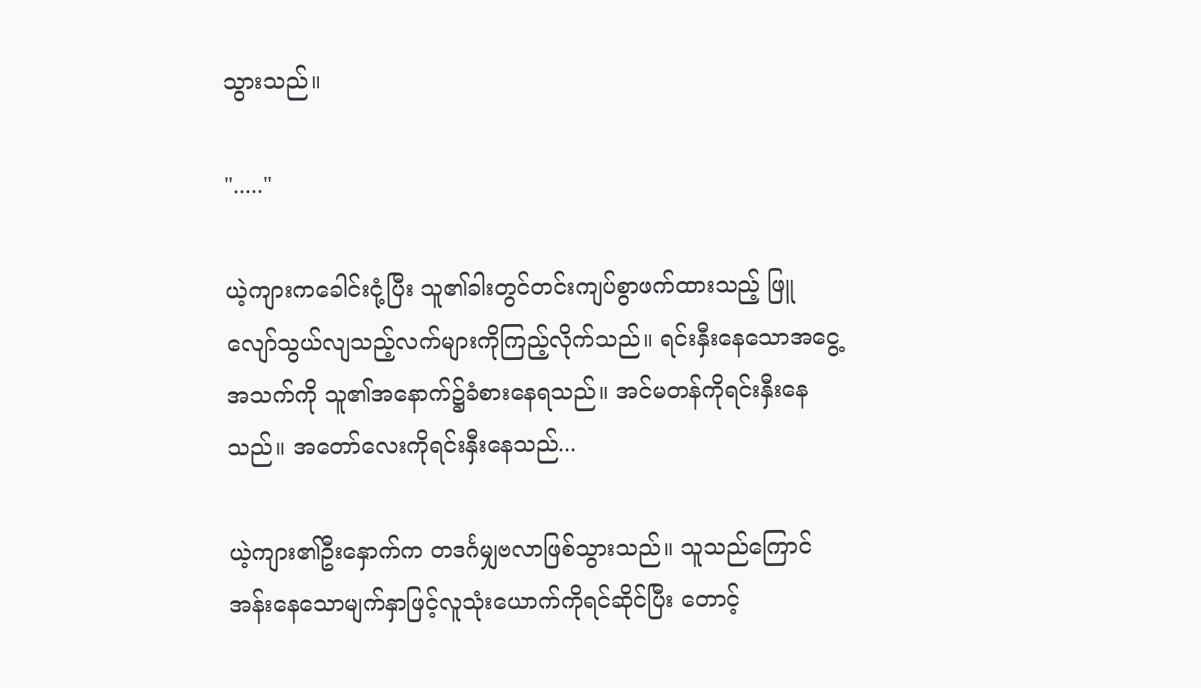သွားသည်။

"....."

ယဲ့ကျားကခေါင်းငုံ့ပြီး သူ၏ခါးတွင်တင်းကျပ်စွာဖက်ထားသည့် ဖြူလျော်သွယ်လျသည့်လက်များကိုကြည့်လိုက်သည်။ ရင်းနှီးနေသောအငွေ့အသက်ကို သူ၏အနောက်၌ခံစားနေရသည်။ အင်မတန်ကိုရင်းနှီးနေသည်။ အတော်လေးကိုရင်းနှီးနေသည်...

ယဲ့ကျား၏ဦးနှောက်က တဒင်္ဂမျှဗလာဖြစ်သွားသည်။ သူသည်ကြောင်အန်းနေသောမျက်နှာဖြင့်လူသုံးယောက်ကိုရင်ဆိုင်ပြီး တောင့်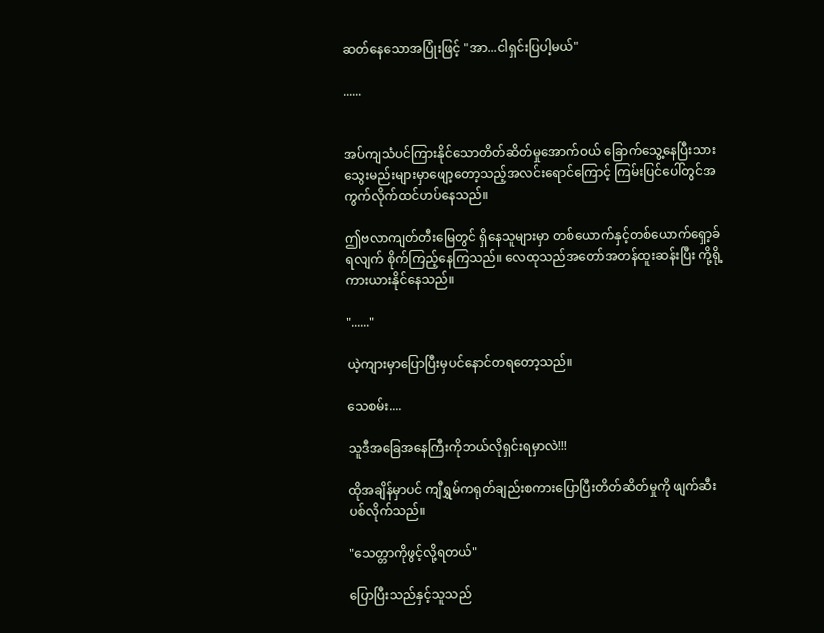ဆတ်နေသောအပြုံးဖြင့် "အာ...ငါရှင်းပြပါ့မယ်"

......


အပ်ကျသံပင်ကြားနိုင်သောတိတ်ဆိတ်မှုအောက်ဝယ် ခြောက်သွေ့နေပြီးသား သွေးမည်းများမှာဖျော့တော့သည့်အလင်းရောင်ကြောင့် ကြမ်းပြင်ပေါ်တွင်အကွက်လိုက်ထင်ဟပ်နေသည်။

ဤဗလာကျတ်တီးမြေတွင် ရှိနေသူများမှာ တစ်ယောက်နှင့်တစ်ယောက်ရှော့ခ်ရလျက် စိုက်ကြည့်နေကြသည်။ လေထုသည်အတော်အတန်ထူးဆန်းပြီး ကို့ရို့ကားယားနိုင်နေသည်။

"......"

ယဲ့ကျားမှာပြောပြီးမှပင်နောင်တရတော့သည်။

သေစမ်း....

သူဒီအခြေအနေကြီးကိုဘယ်လိုရှင်းရမှာလဲ!!!

ထိုအချိန်မှာပင် ကျီရွှမ်ကရုတ်ချည်းစကားပြောပြီးတိတ်ဆိတ်မှုကို ဖျက်ဆီးပစ်လိုက်သည်။

"သေတ္တာကိုဖွင့်လို့ရတယ်"

ပြောပြီးသည်နှင့်သူသည်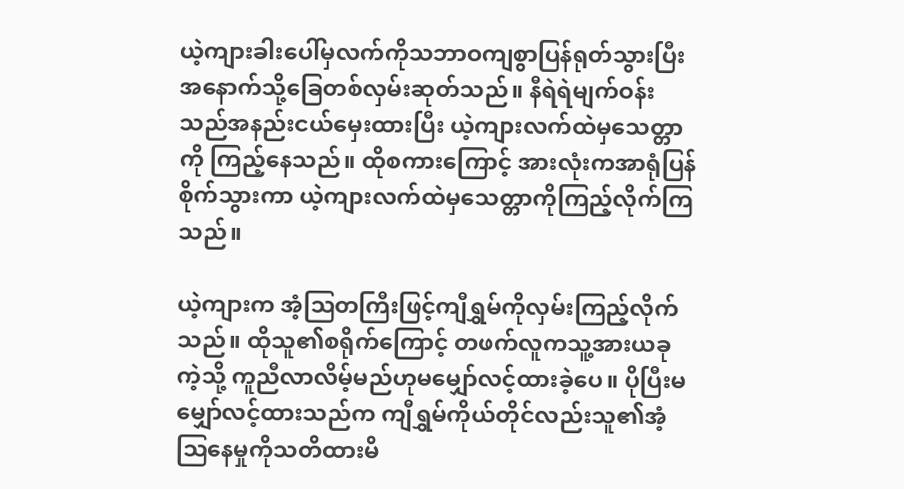ယဲ့ကျားခါးပေါ်မှလက်ကိုသဘာဝကျစွာပြန်ရုတ်သွားပြီး အနောက်သို့ခြေတစ်လှမ်းဆုတ်သည်။ နီရဲရဲမျက်ဝန်းသည်အနည်းငယ်မှေးထားပြီး ယဲ့ကျားလက်ထဲမှသေတ္တာကို ကြည့်နေသည်။ ထိုစကားကြောင့် အားလုံးကအာရုံပြန်စိုက်သွားကာ ယဲ့ကျားလက်ထဲမှသေတ္တာကိုကြည့်လိုက်ကြသည်။

ယဲ့ကျားက အံ့ဩတကြီးဖြင့်ကျီရွှမ်ကိုလှမ်းကြည့်လိုက်သည်။ ထိုသူ၏စရိုက်ကြောင့် တဖက်လူကသူ့အားယခုကဲ့သို့ ကူညီလာလိမ့်မည်ဟုမမျှော်လင့်ထားခဲ့ပေ။ ပိုပြီးမမျှော်လင့်ထားသည်က ကျီရွှမ်ကိုယ်တိုင်လည်းသူ၏အံ့ဩနေမှုကိုသတိထားမိ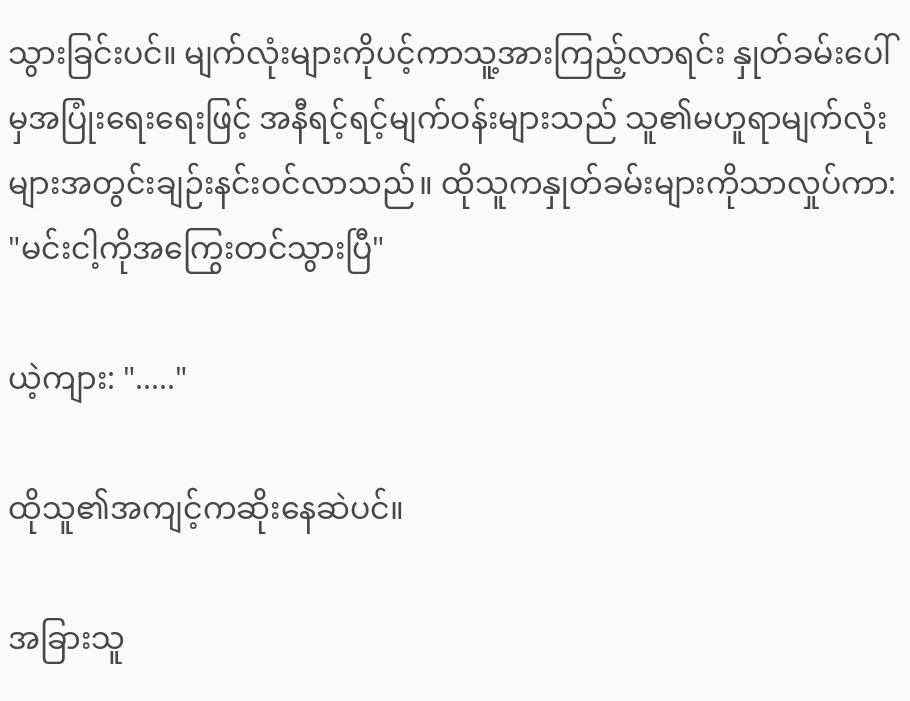သွားခြင်းပင်။ မျက်လုံးများကိုပင့်ကာသူ့အားကြည့်လာရင်း နှုတ်ခမ်းပေါ်မှအပြုံးရေးရေးဖြင့် အနီရင့်ရင့်မျက်ဝန်းများသည် သူ၏မဟူရာမျက်လုံးများအတွင်းချဉ်းနင်းဝင်လာသည်။ ထိုသူကနှုတ်ခမ်းများကိုသာလှုပ်ကာ: "မင်းငါ့ကိုအကြွေးတင်သွားပြီ"

ယဲ့ကျား: "....."

ထိုသူ၏အကျင့်ကဆိုးနေဆဲပင်။

အခြားသူ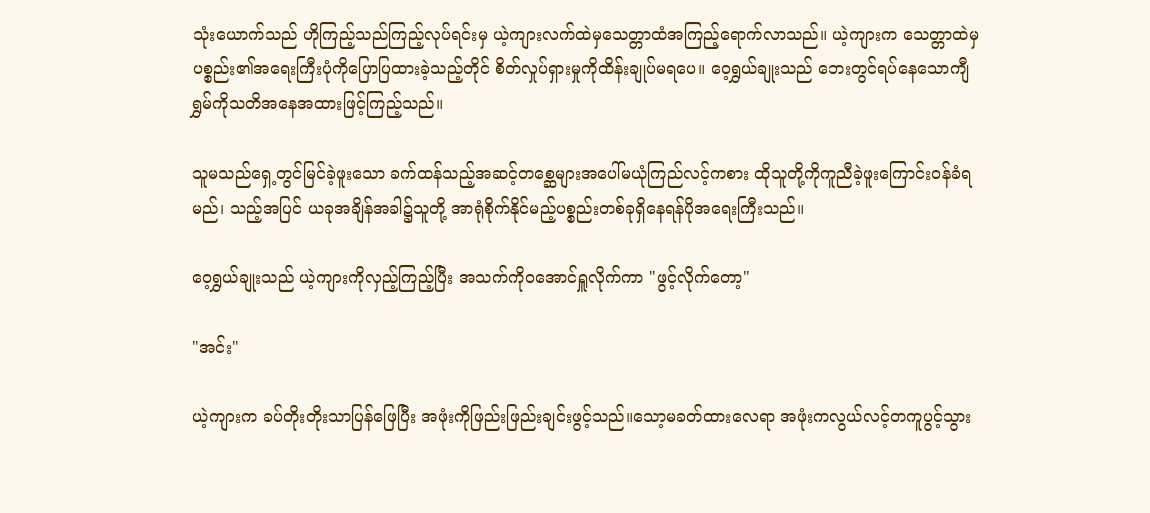သုံးယောက်သည် ဟိုကြည့်သည်ကြည့်လုပ်ရင်းမှ ယဲ့ကျားလက်ထဲမှသေတ္တာထံအကြည့်ရောက်လာသည်။ ယဲ့ကျားက သေတ္တာထဲမှပစ္စည်း၏အရေးကြီးပုံကိုပြောပြထားခဲ့သည့်တိုင် စိတ်လှုပ်ရှားမှုကိုထိန်းချုပ်မရပေ။ ဝေ့ရွှယ်ချုးသည် ဘေးတွင်ရပ်နေသောကျီရွှမ်ကိုသတိအနေအထားဖြင့်ကြည့်သည်။

သူမသည်ရှေ့တွင်မြင်ခဲ့ဖူးသော ခက်ထန်သည့်အဆင့်တစ္ဆေများအပေါ်မယုံကြည်လင့်ကစား ထိုသူတို့ကိုကူညီခဲ့ဖူးကြောင်းဝန်ခံရမည်၊ သည့်အပြင် ယခုအချိန်အခါ၌သူတို့ အာရုံစိုက်နိုင်မည့်ပစ္စည်းတစ်ခုရှိနေရန်ပိုအရေးကြီးသည်။

ဝေ့ရွှယ်ချုးသည် ယဲ့ကျားကိုလှည့်ကြည့်ပြီး အသက်ကိုဝအောင်ရှူလိုက်ကာ "ဖွင့်လိုက်တော့"

"အင်း"

ယဲ့ကျားက ခပ်တိုးတိုးသာပြန်ဖြေပြီး အဖုံးကိုဖြည်းဖြည်းချင်းဖွင့်သည်။သော့မခတ်ထားလေရာ အဖုံးကလွယ်လင့်တကူပွင့်သွား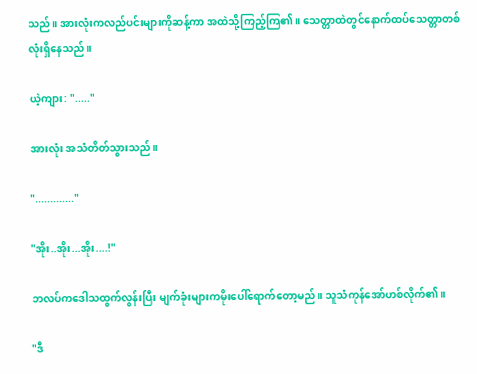သည်။ အားလုံးကလည်ပင်းများကိုဆန့်ကာ အထဲသို့ကြည့်ကြ၏။ သေတ္တာထဲတွင်နောက်ထပ်သေတ္တာတစ်လုံးရှိနေသည်။

ယဲ့ကျား: "....."

အားလုံး အသံတိတ်သွားသည်။

"............."

"အိုး..အိုး...အိုး....!"

ဘလပ်ကဒေါသထွက်လွန်းပြီး မျက်ခုံးများကမိုးပေါ်ရောက်တော့မည်။ သူသံကုန်အော်ဟစ်လိုက်၏။

"ဒီ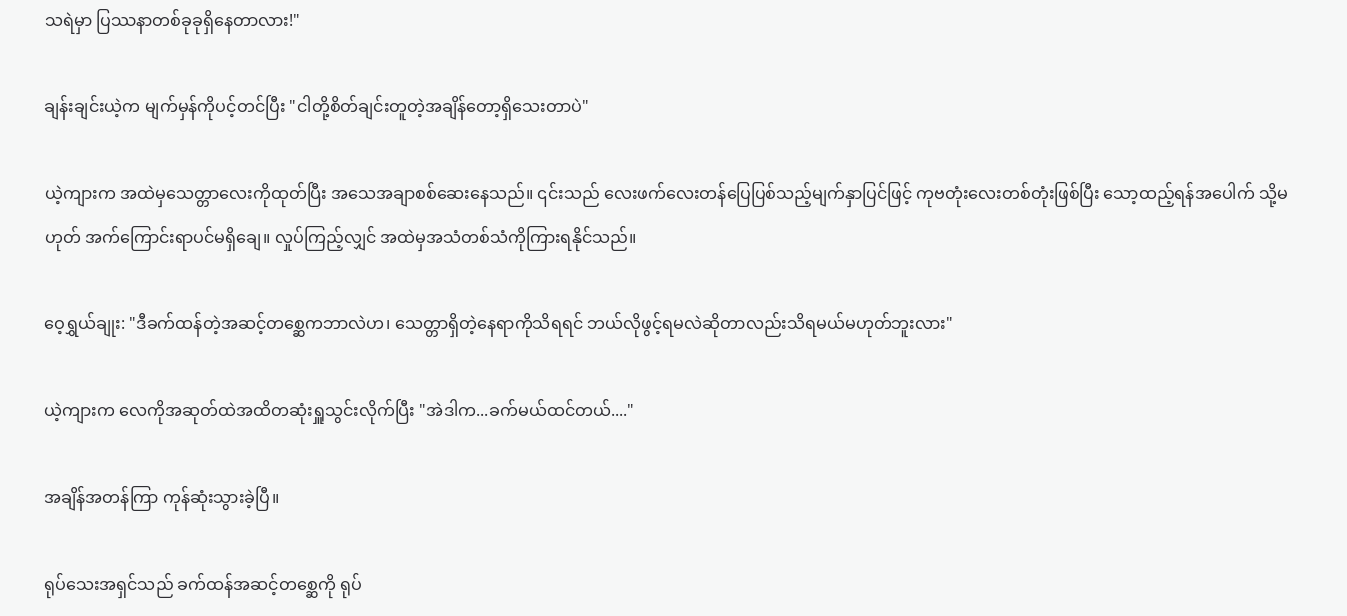သရဲမှာ ပြဿနာတစ်ခုခုရှိနေတာလား!"

ချန်းချင်းယဲ့က မျက်မှန်ကိုပင့်တင်ပြီး "ငါတို့စိတ်ချင်းတူတဲ့အချိန်တော့ရှိသေးတာပဲ"

ယဲ့ကျားက အထဲမှသေတ္တာလေးကိုထုတ်ပြီး အသေအချာစစ်ဆေးနေသည်။ ၎င်းသည် လေးဖက်လေးတန်ပြေပြစ်သည့်မျက်နှာပြင်ဖြင့် ကုဗတုံးလေးတစ်တုံးဖြစ်ပြီး သော့ထည့်ရန်အပေါက် သို့မဟုတ် အက်ကြောင်းရာပင်မရှိချေ။ လှုပ်ကြည့်လျှင် အထဲမှအသံတစ်သံကိုကြားရနိုင်သည်။

ဝေ့ရွှယ်ချုး: "ဒီခက်ထန်တဲ့အဆင့်တစ္ဆေကဘာလဲဟ၊ သေတ္တာရှိတဲ့နေရာကိုသိရရင် ဘယ်လိုဖွင့်ရမလဲဆိုတာလည်းသိရမယ်မဟုတ်ဘူးလား"

ယဲ့ကျားက လေကိုအဆုတ်ထဲအထိတဆုံးရှူသွင်းလိုက်ပြီး "အဲဒါက...ခက်မယ်ထင်တယ်...."

အချိန်အတန်ကြာ ကုန်ဆုံးသွားခဲ့ပြီ။

ရုပ်သေးအရှင်သည် ခက်ထန်အဆင့်တစ္ဆေကို ရုပ်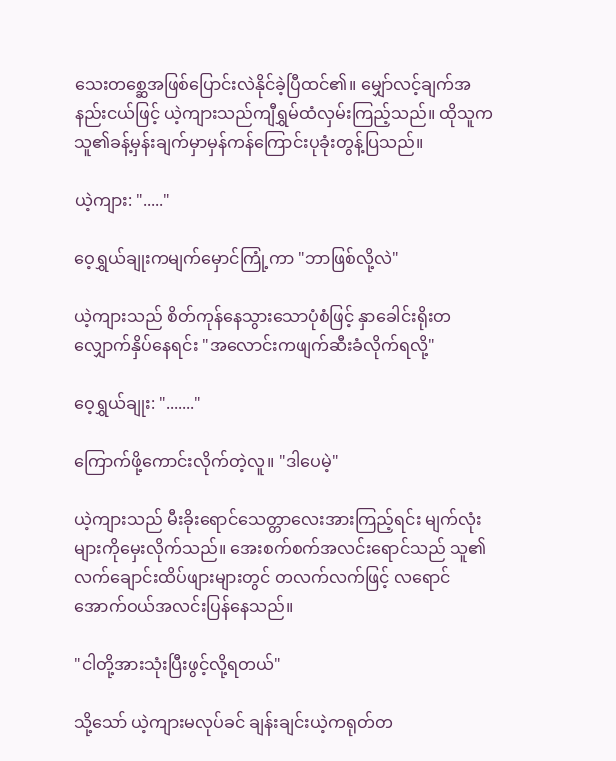သေးတစ္ဆေအဖြစ်ပြောင်းလဲနိုင်ခဲ့ပြီထင်၏။ မျှော်လင့်ချက်အနည်းငယ်ဖြင့် ယဲ့ကျားသည်ကျီရွှမ်ထံလှမ်းကြည့်သည်။ ထိုသူက သူ၏ခန့်မှန်းချက်မှာမှန်ကန်ကြောင်းပုခုံးတွန့်ပြသည်။

ယဲ့ကျား: "....."

ဝေ့ရွှယ်ချုးကမျက်မှောင်ကြုံ့ကာ "ဘာဖြစ်လို့လဲ"

ယဲ့ကျားသည် စိတ်ကုန်နေသွားသောပုံစံဖြင့် နှာခေါင်းရိုးတလျှောက်နှိပ်နေရင်း "အလောင်းကဖျက်ဆီးခံလိုက်ရလို့"

ဝေ့ရွှယ်ချုး: "......."

ကြောက်ဖို့ကောင်းလိုက်တဲ့လူ။ "ဒါပေမဲ့"

ယဲ့ကျားသည် မီးခိုးရောင်သေတ္တာလေးအားကြည့်ရင်း မျက်လုံးများကိုမှေးလိုက်သည်။ အေးစက်စက်အလင်းရောင်သည် သူ၏လက်ချောင်းထိပ်ဖျားများတွင် တလက်လက်ဖြင့် လရောင်အောက်ဝယ်အလင်းပြန်နေသည်။

"ငါတို့အားသုံးပြီးဖွင့်လို့ရတယ်"

သို့သော် ယဲ့ကျားမလုပ်ခင် ချန်းချင်းယဲ့ကရုတ်တ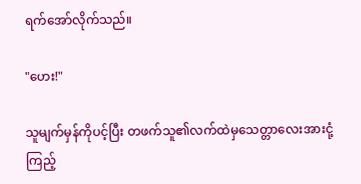ရက်အော်လိုက်သည်။

"ဟေး!"

သူမျက်မှန်ကိုပင့်ပြီး တဖက်သူ၏လက်ထဲမှသေတ္တာလေးအားငုံ့ကြည့်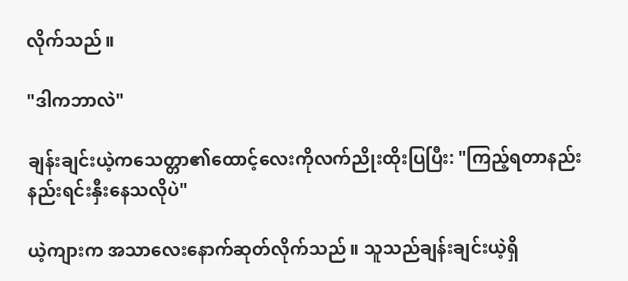လိုက်သည်။

"ဒါကဘာလဲ"

ချန်းချင်းယဲ့ကသေတ္တာ၏ထောင့်လေးကိုလက်ညိုးထိုးပြပြီး: "ကြည့်ရတာနည်းနည်းရင်းနှီးနေသလိုပဲ"

ယဲ့ကျားက အသာလေးနောက်ဆုတ်လိုက်သည်။ သူသည်ချန်းချင်းယဲ့ရှိ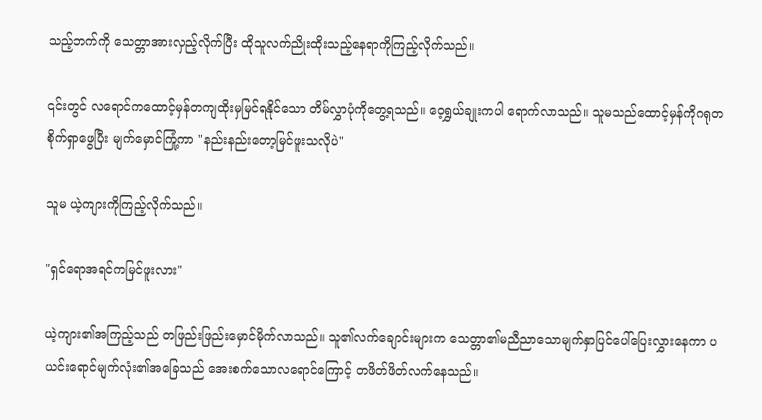သည့်ဘက်ကို သေတ္တာအားလှည့်လိုက်ပြီး ထိုသူလက်ညိုးထိုးသည့်နေရာကိုကြည့်လိုက်သည်။

၎င်းတွင် လရောင်ကထောင့်မှန်တကျထိုးမှမြင်ရနိုင်သော တိမ်လွှာပုံကိုတွေ့ရသည်။ ဝေ့ရွှယ်ချုးကပါ ရောက်လာသည်။ သူမသည်ထောင့်မှန်ကိုဂရုတစိုက်ရှာဖွေပြီး မျက်မှောင်ကြုံ့ကာ "နည်းနည်းတော့မြင်ဖူးသလိုပဲ"

သူမ ယဲ့ကျားကိုကြည့်လိုက်သည်။

"ရှင်ရောအရင်ကမြင်ဖူးလား"

ယဲ့ကျား၏အကြည့်သည် တဖြည်းဖြည်းမှောင်မိုက်လာသည်။ သူ၏လက်ချောင်းများက သေတ္တာ၏မညီညာသောမျက်နှာပြင်ပေါ်ပြေးလွှားနေကာ ပယင်းရောင်မျက်လုံး၏အခြေသည် အေးစက်သောလရောင်ကြောင့် တဖိတ်ဖိတ်လက်နေသည်။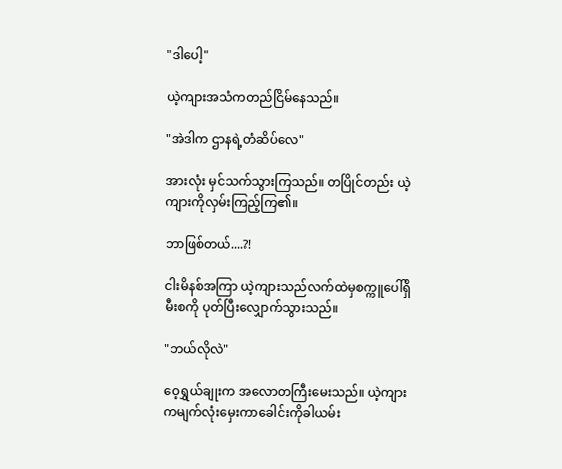"ဒါပေါ့"

ယဲ့ကျားအသံကတည်ငြိမ်နေသည်။

"အဲဒါက ဌာနရဲ့တံဆိပ်လေ"

အားလုံး မှင်သက်သွားကြသည်။ တပြိုင်တည်း ယဲ့ကျားကိုလှမ်းကြည့်ကြ၏။

ဘာဖြစ်တယ်....?!

ငါးမိနစ်အကြာ ယဲ့ကျားသည်လက်ထဲမှစက္ကူပေါ်ရှိမီးစကို ပုတ်ပြီးလျှောက်သွားသည်။

"ဘယ်လိုလဲ"

ဝေ့ရွှယ်ချုးက အလောတကြီးမေးသည်။ ယဲ့ကျားကမျက်လုံးမှေးကာခေါင်းကိုခါယမ်း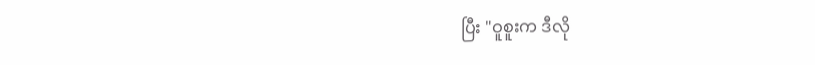ပြီး "ဝူစူးက ဒီလို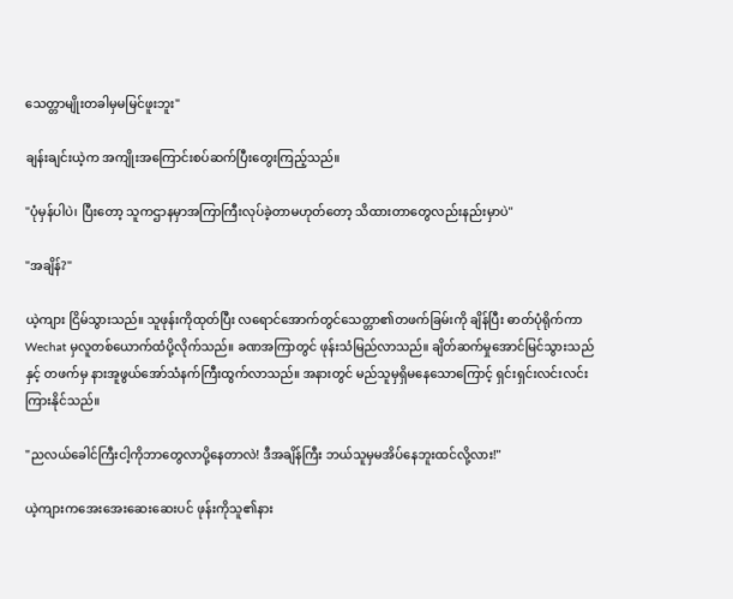သေတ္တာမျိုးတခါမှမမြင်ဖူးဘူး"

ချန်းချင်းယဲ့က အကျိုးအကြောင်းစပ်ဆက်ပြီးတွေးကြည့်သည်။

"ပုံမှန်ပါပဲ၊ ပြီးတော့ သူကဌာနမှာအကြာကြီးလုပ်ခဲ့တာမဟုတ်တော့ သိထားတာတွေလည်းနည်းမှာပဲ"

"အချိန်?"

ယဲ့ကျား ငြိမ်သွားသည်။ သူဖုန်းကိုထုတ်ပြီး လရောင်အောက်တွင်သေတ္တာ၏တဖက်ခြမ်းကို ချိန်ပြီး ဓာတ်ပုံရိုက်ကာ Wechat မှလူတစ်ယောက်ထံပို့လိုက်သည်။ ခဏအကြာတွင် ဖုန်းသံမြည်လာသည်။ ချိတ်ဆက်မှုအောင်မြင်သွားသည်နှင့် တဖက်မှ နားအူဖွယ်အော်သံနက်ကြီးထွက်လာသည်။ အနားတွင် မည်သူမှရှိမနေသောကြောင့် ရှင်းရှင်းလင်းလင်းကြားနိုင်သည်။

"ညလယ်ခေါင်ကြီးငါ့ကိုဘာတွေလာပို့နေတာလဲ! ဒီအချိန်ကြီး ဘယ်သူမှမအိပ်နေဘူးထင်လို့လား!"

ယဲ့ကျားကအေးအေးဆေးဆေးပင် ဖုန်းကိုသူ၏နား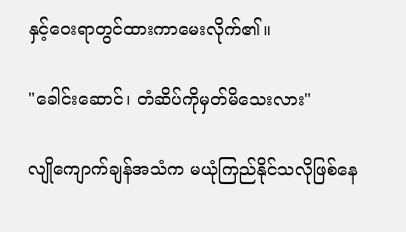နှင့်ဝေးရာတွင်ထားကာမေးလိုက်၏။

"ခေါင်းဆောင်၊ တံဆိပ်ကိုမှတ်မိသေးလား"

လျိုကျောက်ချန်အသံက မယုံကြည်နိုင်သလိုဖြစ်နေ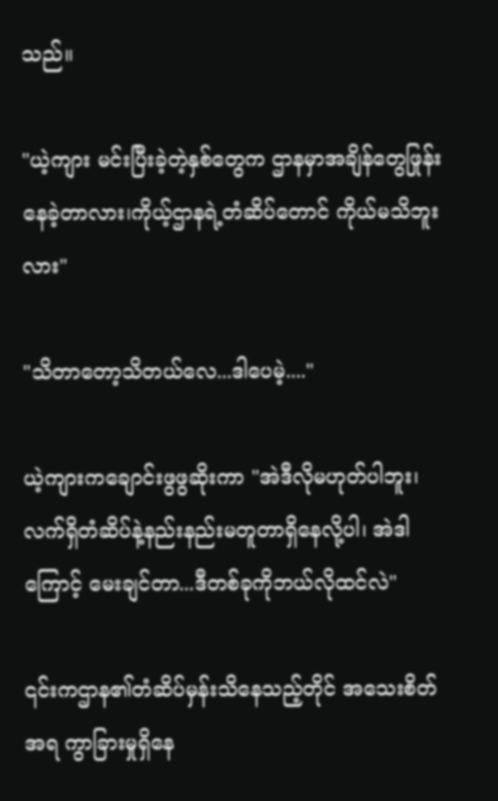သည်။

"ယဲ့ကျား မင်းပြီးခဲ့တဲ့နှစ်တွေက ဌာနမှာအချိန်တွေဖြုန်းနေခဲ့တာလား၊ကိုယ့်ဌာနရဲ့တံဆိပ်တောင် ကိုယ်မသိဘူးလား"

"သိတာတော့သိတယ်လေ...ဒါပေမဲ့...."

ယဲ့ကျားကချောင်းဖွဖွဆိုးကာ "အဲဒီလိုမဟုတ်ပါဘူး၊ လက်ရှိတံဆိပ်နဲ့နည်းနည်းမတူတာရှိနေလို့ပါ၊ အဲဒါကြောင့် မေးချင်တာ...ဒီတစ်ခုကိုဘယ်လိုထင်လဲ"

၎င်းကဌာန၏တံဆိပ်မှန်းသိနေသည့်တိုင် အသေးစိတ်အရ ကွာခြားမှုရှိနေ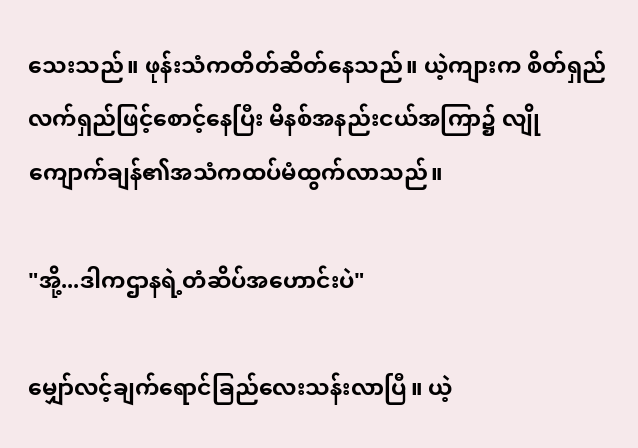သေးသည်။ ဖုန်းသံကတိတ်ဆိတ်နေသည်။ ယဲ့ကျားက စိတ်ရှည်လက်ရှည်ဖြင့်စောင့်နေပြီး မိနစ်အနည်းငယ်အကြာ၌ လျိုကျောက်ချန်၏အသံကထပ်မံထွက်လာသည်။

"အို့...ဒါကဌာနရဲ့တံဆိပ်အဟောင်းပဲ"

မျှော်လင့်ချက်ရောင်ခြည်လေးသန်းလာပြီ။ ယဲ့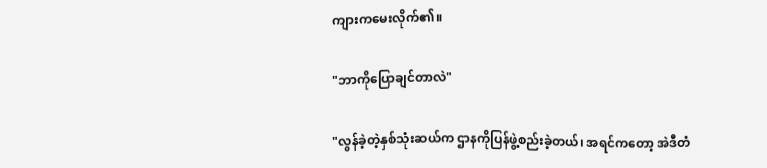ကျားကမေးလိုက်၏။

"ဘာကိုပြောချင်တာလဲ"

"လွန်ခဲ့တဲ့နှစ်သုံးဆယ်က ဌာနကိုပြန်ဖွဲ့စည်းခဲ့တယ်၊ အရင်ကတော့ အဲဒီတံ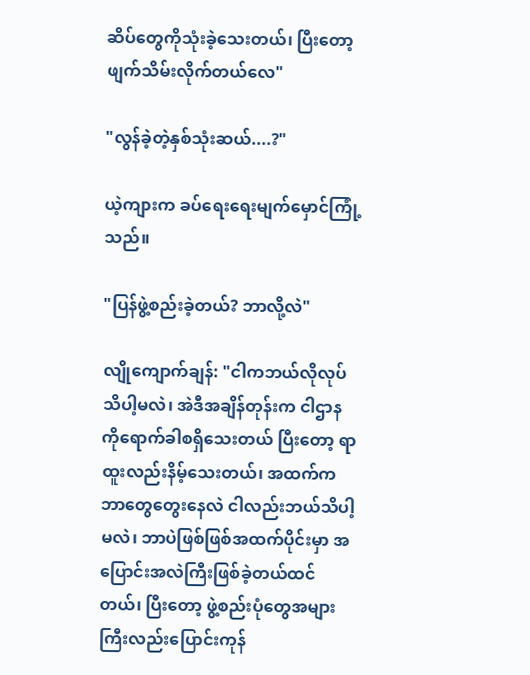ဆိပ်တွေကိုသုံးခဲ့သေးတယ်၊ ပြီးတော့ ဖျက်သိမ်းလိုက်တယ်လေ"

"လွန်ခဲ့တဲ့နှစ်သုံးဆယ်....?"

ယဲ့ကျားက ခပ်ရေးရေးမျက်မှောင်ကြုံ့သည်။

"ပြန်ဖွဲ့စည်းခဲ့တယ်? ဘာလို့လဲ"

လျိုကျောက်ချန်: "ငါကဘယ်လိုလုပ်သိပါ့မလဲ၊ အဲဒီအချိန်တုန်းက ငါဌာနကိုရောက်ခါစရှိသေးတယ် ပြီးတော့ ရာထူးလည်းနိမ့်သေးတယ်၊ အထက်ကဘာတွေတွေးနေလဲ ငါလည်းဘယ်သိပါ့မလဲ၊ ဘာပဲဖြစ်ဖြစ်အထက်ပိုင်းမှာ အပြောင်းအလဲကြီးဖြစ်ခဲ့တယ်ထင်တယ်၊ ပြီးတော့ ဖွဲ့စည်းပုံတွေအများကြီးလည်းပြောင်းကုန်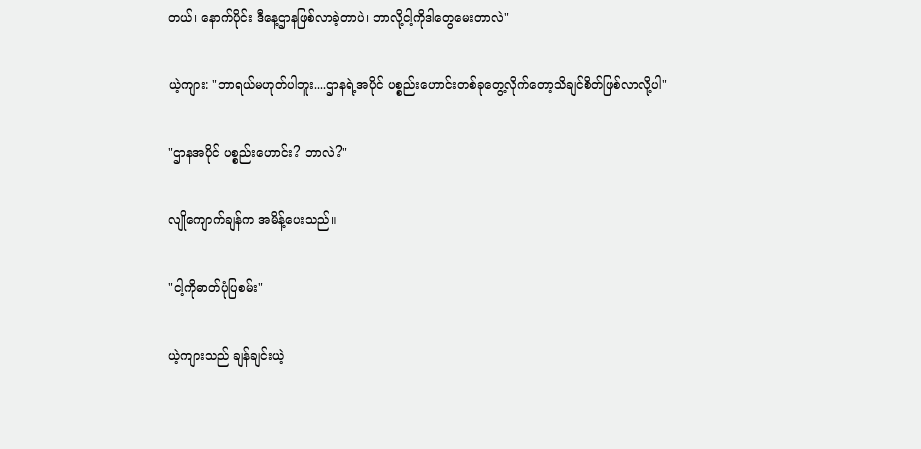တယ်၊ နောက်ပိုင်း ဒီနေ့ဌာနဖြစ်လာခဲ့တာပဲ၊ ဘာလို့ငါ့ကိုဒါတွေမေးတာလဲ"

ယဲ့ကျား: "ဘာရယ်မဟုတ်ပါဘူး....ဌာနရဲ့အပိုင် ပစ္စည်းဟောင်းတစ်ခုတွေ့လိုက်တော့သိချင်စိတ်ဖြစ်လာလို့ပါ"

"ဌာနအပိုင် ပစ္စည်းဟောင်း? ဘာလဲ?"

လျိုကျောက်ချန်က အမိန့်ပေးသည်။

"ငါ့ကိုဓာတ်ပုံပြစမ်း"

ယဲ့ကျားသည် ချန်ချင်းယဲ့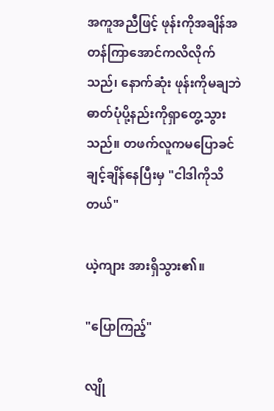အကူအညီဖြင့် ဖုန်းကိုအချိန်အတန်ကြာအောင်ကလိလိုက်သည်၊ နောက်ဆုံး ဖုန်းကိုမချဘဲ ဓာတ်ပုံပို့နည်းကိုရှာတွေ့သွားသည်။ တဖက်လူကမပြောခင် ချင့်ချိန်နေပြီးမှ "ငါဒါကိုသိတယ်"

ယဲ့ကျား အားရှိသွား၏။

"ပြောကြည့်"

လျို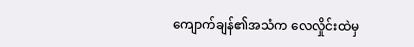ကျောက်ချန်၏အသံက လေလှိုင်းထဲမှ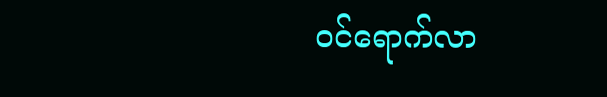ဝင်ရောက်လာ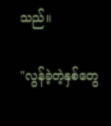သည်။

"လွန်ခဲ့တဲ့နှစ်တွေ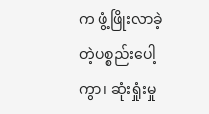က ဖွံ့ဖြိုးလာခဲ့တဲ့ပစ္စည်းပေါ့ကွာ၊ ဆုံးရှုံးမှု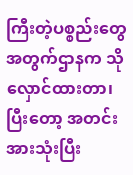ကြီးတဲ့ပစ္စည်းတွေအတွက်ဌာနက သိုလှောင်ထားတာ၊ ပြီးတော့ အတင်းအားသုံးပြီး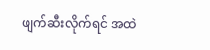ဖျက်ဆီးလိုက်ရင် အထဲ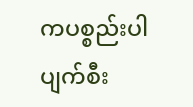ကပစ္စည်းပါပျက်စီး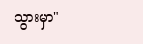သွားမှာ"